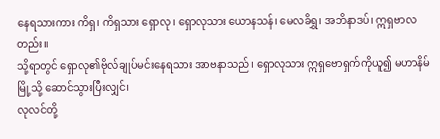နေရသားကား ကိရှ၊ ကိရှသား ရှောလု၊ ရှောလုသား ယောနသန်၊ မေလခိရွှ၊ အဘိနာဒပ်၊ ဣရှဗာလတည်း။
သို့ရာတွင် ရှောလု၏ဗိုလ်ချုပ်မင်းနေရသား အာဗနာသည်၊ ရှောလုသား ဣရှဗောရှက်ကိုယူ၍ မဟာနိမ်မြို့သို့ ဆောင်သွားပြီးလျှင်၊
လုလင်တို့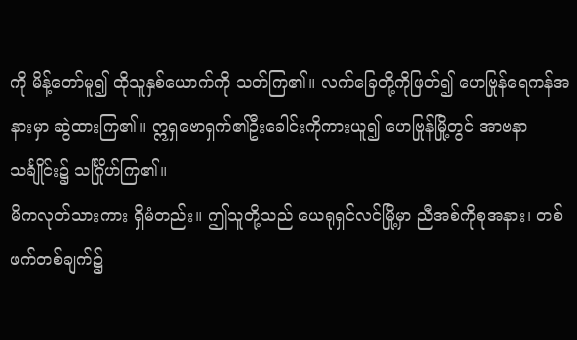ကို မိန့်တော်မူ၍ ထိုသူနှစ်ယောက်ကို သတ်ကြ၏။ လက်ခြေတို့ကိုဖြတ်၍ ဟေဗြုန်ရေကန်အနားမှာ ဆွဲထားကြ၏။ ဣရှဗောရှက်၏ဦးခေါင်းကိုကားယူ၍ ဟေဗြုန်မြို့တွင် အာဗနာသင်္ချိုင်း၌ သင်္ဂြိုဟ်ကြ၏။
မိကလုတ်သားကား ရှိမံတည်း။ ဤသူတို့သည် ယေရုရှင်လင်မြို့မှာ ညီအစ်ကိုစုအနား၊ တစ်ဖက်တစ်ချက်၌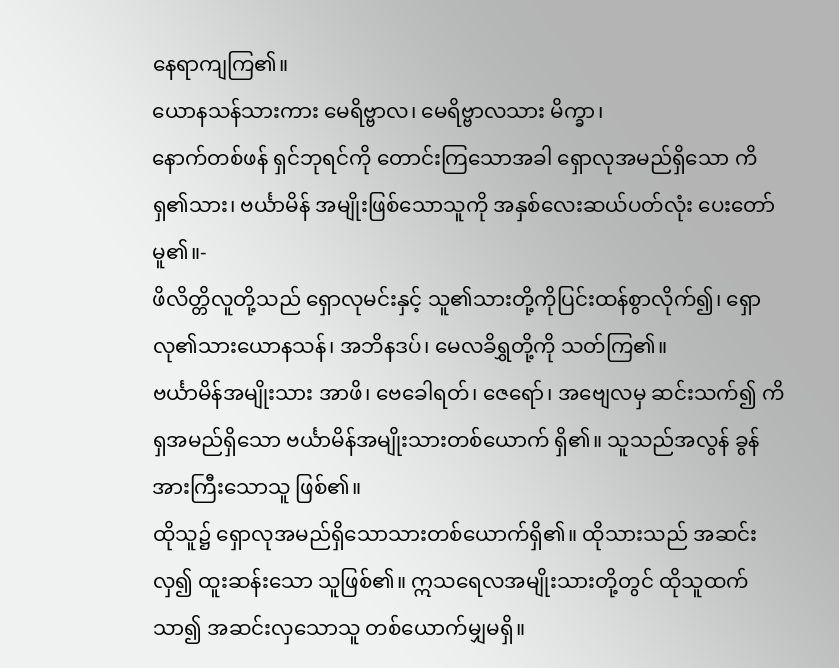နေရာကျကြ၏။
ယောနသန်သားကား မေရိဗ္ဗာလ၊ မေရိဗ္ဗာလသား မိက္ခာ၊
နောက်တစ်ဖန် ရှင်ဘုရင်ကို တောင်းကြသောအခါ ရှောလုအမည်ရှိသော ကိရှ၏သား၊ ဗင်္ယာမိန် အမျိုးဖြစ်သောသူကို အနှစ်လေးဆယ်ပတ်လုံး ပေးတော်မူ၏။-
ဖိလိတ္တိလူတို့သည် ရှောလုမင်းနှင့် သူ၏သားတို့ကိုပြင်းထန်စွာလိုက်၍၊ ရှောလု၏သားယောနသန်၊ အဘိနဒပ်၊ မေလခိရွှတို့ကို သတ်ကြ၏။
ဗင်္ယာမိန်အမျိုးသား အာဖိ၊ ဗေခေါရတ်၊ ဇေရော်၊ အဗျေလမှ ဆင်းသက်၍ ကိရှအမည်ရှိသော ဗင်္ယာမိန်အမျိုးသားတစ်ယောက် ရှိ၏။ သူသည်အလွန် ခွန်အားကြီးသောသူ ဖြစ်၏။
ထိုသူ၌ ရှောလုအမည်ရှိသောသားတစ်ယောက်ရှိ၏။ ထိုသားသည် အဆင်းလှ၍ ထူးဆန်းသော သူဖြစ်၏။ ဣသရေလအမျိုးသားတို့တွင် ထိုသူထက်သာ၍ အဆင်းလှသောသူ တစ်ယောက်မျှမရှိ။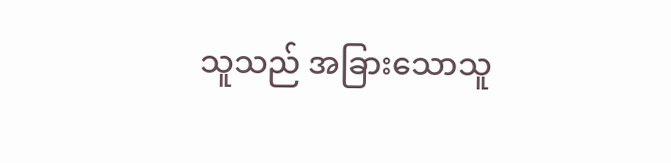သူသည် အခြားသောသူ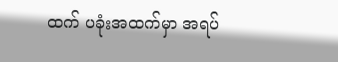ထက် ပခုံးအထက်မှာ အရပ်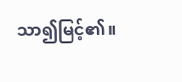သာ၍မြင့်၏။